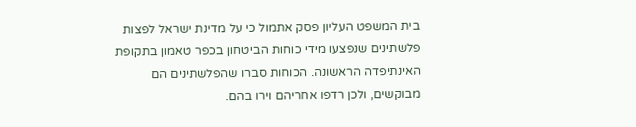בית המשפט העליון פסק אתמול כי על מדינת ישראל לפצות פלשתינים שנפצעו מידי כוחות הביטחון בכפר טאמון בתקופת האינתיפדה הראשונה. הכוחות סברו שהפלשתינים הם מבוקשים, ולכן רדפו אחריהם וירו בהם.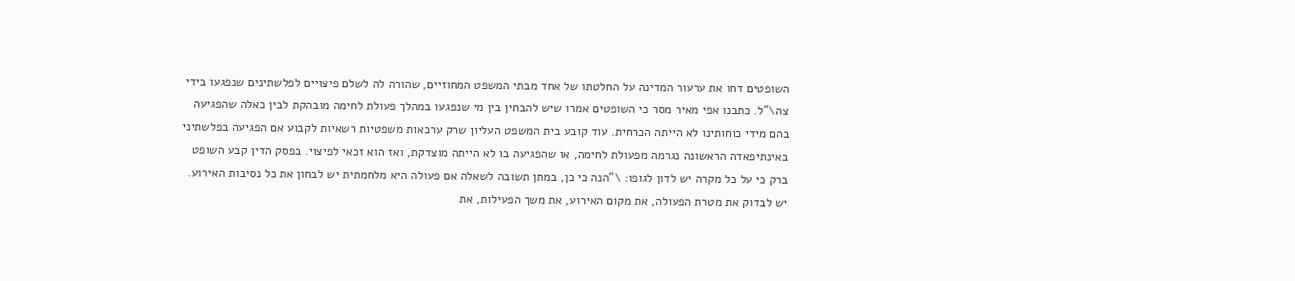השופטים דחו את ערעור המדינה על החלטתו של אחד מבתי המשפט המחוזיים, שהורה לה לשלם פיצויים לפלשתינים שנפגעו בידי צה\"ל. כתבנו אפי מאיר מסר כי השופטים אמרו שיש להבחין בין מי שנפגעו במהלך פעולת לחימה מובהקת לבין כאלה שהפגיעה בהם מידי כוחותינו לא הייתה הכרחית. עוד קובע בית המשפט העליון שרק ערכאות משפטיות רשאיות לקבוע אם הפגיעה בפלשתיני באינתיפאדה הראשונה נגרמה מפעולת לחימה, או שהפגיעה בו לא הייתה מוצדקת, ואז הוא זכאי לפיצוי. בפסק הדין קבע השופט ברק כי על כל מקרה יש לדון לגופו: \"הנה כי כן, במתן תשובה לשאלה אם פעולה היא מלחמתית יש לבחון את כל נסיבות האירוע. יש לבדוק את מטרת הפעולה, את מקום האירוע, את משך הפעילות, את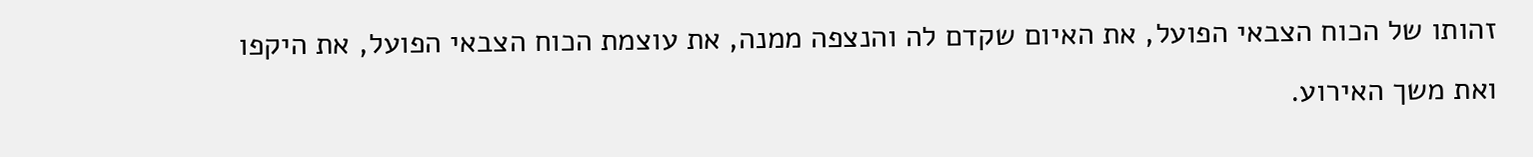זהותו של הכוח הצבאי הפועל, את האיום שקדם לה והנצפה ממנה, את עוצמת הכוח הצבאי הפועל, את היקפו ואת משך האירוע.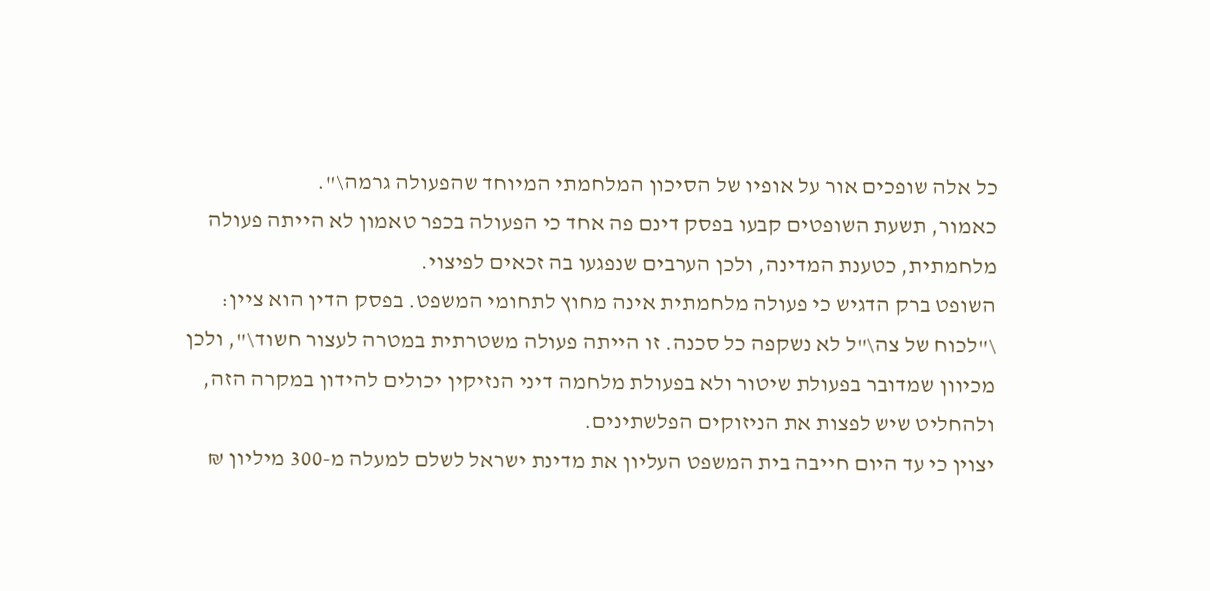כל אלה שופכים אור על אופיו של הסיכון המלחמתי המיוחד שהפעולה גרמה\".
כאמור, תשעת השופטים קבעו בפסק דינם פה אחד כי הפעולה בכפר טאמון לא הייתה פעולה מלחמתית, כטענת המדינה, ולכן הערבים שנפגעו בה זכאים לפיצוי.
השופט ברק הדגיש כי פעולה מלחמתית אינה מחוץ לתחומי המשפט. בפסק הדין הוא ציין: \"לכוח של צה\"ל לא נשקפה כל סכנה. זו הייתה פעולה משטרתית במטרה לעצור חשוד\", ולכן מכיוון שמדובר בפעולת שיטור ולא בפעולת מלחמה דיני הנזיקין יכולים להידון במקרה הזה, ולהחליט שיש לפצות את הניזוקים הפלשתינים.
יצוין כי עד היום חייבה בית המשפט העליון את מדינת ישראל לשלם למעלה מ-300 מיליון ₪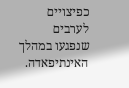כפיצויים לערבים שנפגעו במהלך האינתיפאדה.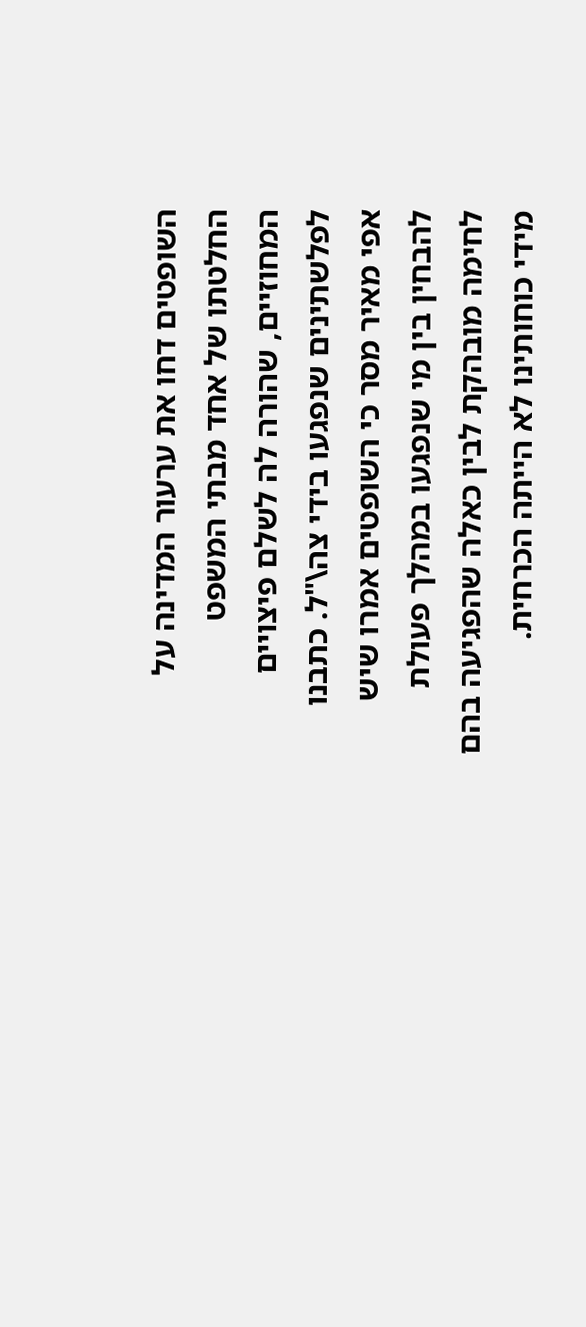השופטים דחו את ערעור המדינה על החלטתו של אחד מבתי המשפט המחוזיים, שהורה לה לשלם פיצויים לפלשתינים שנפגעו בידי צה\"ל. כתבנו אפי מאיר מסר כי השופטים אמרו שיש להבחין בין מי שנפגעו במהלך פעולת לחימה מובהקת לבין כאלה שהפגיעה בהם מידי כוחותינו לא הייתה הכרחית.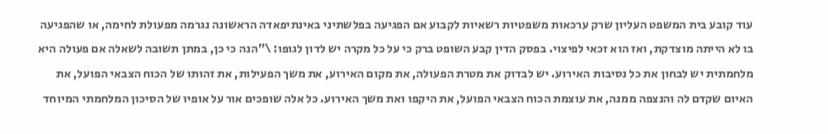עוד קובע בית המשפט העליון שרק ערכאות משפטיות רשאיות לקבוע אם הפגיעה בפלשתיני באינתיפאדה הראשונה נגרמה מפעולת לחימה, או שהפגיעה בו לא הייתה מוצדקת, ואז הוא זכאי לפיצוי. בפסק הדין קבע השופט ברק כי על כל מקרה יש לדון לגופו: \"הנה כי כן, במתן תשובה לשאלה אם פעולה היא מלחמתית יש לבחון את כל נסיבות האירוע. יש לבדוק את מטרת הפעולה, את מקום האירוע, את משך הפעילות, את זהותו של הכוח הצבאי הפועל, את האיום שקדם לה והנצפה ממנה, את עוצמת הכוח הצבאי הפועל, את היקפו ואת משך האירוע. כל אלה שופכים אור על אופיו של הסיכון המלחמתי המיוחד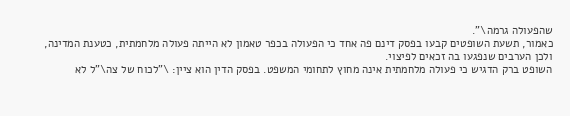שהפעולה גרמה\".
כאמור, תשעת השופטים קבעו בפסק דינם פה אחד כי הפעולה בכפר טאמון לא הייתה פעולה מלחמתית, כטענת המדינה, ולכן הערבים שנפגעו בה זכאים לפיצוי.
השופט ברק הדגיש כי פעולה מלחמתית אינה מחוץ לתחומי המשפט. בפסק הדין הוא ציין: \"לכוח של צה\"ל לא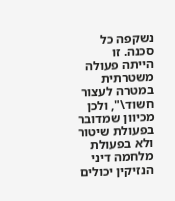נשקפה כל סכנה. זו הייתה פעולה משטרתית במטרה לעצור חשוד\", ולכן מכיוון שמדובר בפעולת שיטור ולא בפעולת מלחמה דיני הנזיקין יכולים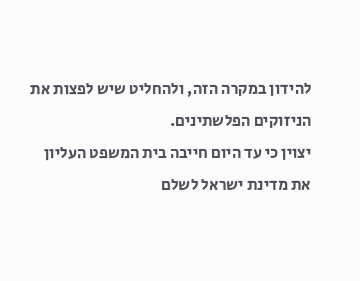להידון במקרה הזה, ולהחליט שיש לפצות את הניזוקים הפלשתינים.
יצוין כי עד היום חייבה בית המשפט העליון את מדינת ישראל לשלם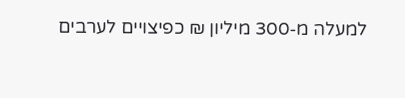למעלה מ-300 מיליון ₪ כפיצויים לערבים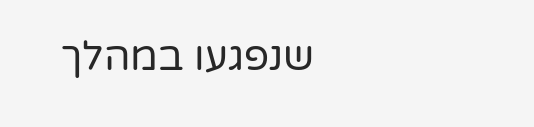שנפגעו במהלך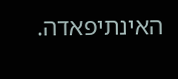האינתיפאדה.